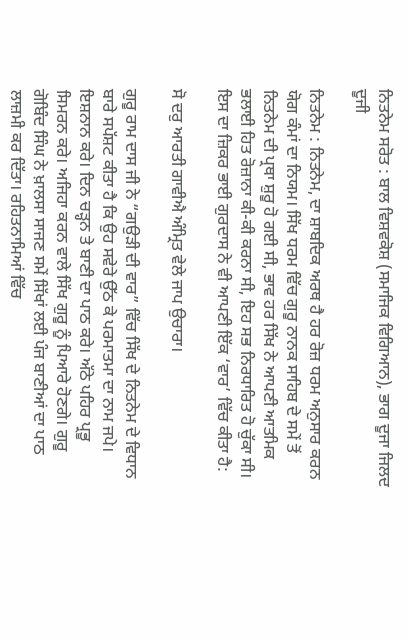ਨਿਤਨੇਮ ਸਰੋਤ : ਬਾਲ ਵਿਸ਼ਵਕੋਸ਼ (ਸਮਾਜਿਕ ਵਿਗਿਆਨ), ਭਾਗ ਦੂਜਾ ਜਿਲਦ ਦੂਜੀ

ਨਿਤਨੇਮ : ਨਿਤਨੇਮ, ਦਾ ਸ਼ਾਬਦਿਕ ਅਰਥ ਹੈ ਹਰ ਰੋਜ਼ ਧਰਮ ਅਨੁਸਾਰ ਕਰਨ ਯੋਗ ਕੰਮਾਂ ਦਾ ਨਿਯਮ। ਸਿੱਖ ਧਰਮ ਵਿੱਚ ਗੁਰੂ ਨਾਨਕ ਸਾਹਿਬ ਦੇ ਸਮੇਂ ਤੋਂ ਨਿਤਨੇਮ ਦੀ ਪ੍ਰਥਾ ਸ਼ੁਰੂ ਹੋ ਗਈ ਸੀ, ਭਾਵ ਹਰ ਸਿੱਖ ਨੇ ਆਪਣੀ ਆਤਮਿਕ ਭਲਾਈ ਹਿਤ ਰੋਜ਼ਾਨਾ ਕੀ-ਕੀ ਕਰਨਾ ਸੀ, ਇਹ ਸਭ ਨਿਰਧਾਰਿਤ ਹੋ ਚੁੱਕਾ ਸੀ। ਇਸ ਦਾ ਜ਼ਿਕਰ ਭਾਈ ਗੁਰਦਾਸ ਨੇ ਵੀ ਆਪਣੀ ਇੱਕ ‘ਵਾਰ’ ਵਿੱਚ ਕੀਤਾ ਹੈ:

ਸੋ ਦਰੁ ਆਰਤੀ ਗਾਵੀਐ ਅੰਮ੍ਰਿਤ ਵੇਲੇ ਜਾਪ ਉਚਾਰਾ।

ਗੁਰੂ ਰਾਮ ਦਾਸ ਜੀ ਨੇ “ਗਉੜੀ ਦੀ ਵਾਰ” ਵਿੱਚ ਸਿੱਖ ਦੇ ਨਿਤਨੇਮ ਦੇ ਵਿਧਾਨ ਬਾਰੇ ਸਪੱਸ਼ਟ ਕੀਤਾ ਹੈ ਕਿ ਉਹ ਸਵੇਰੇ ਉੱਠ ਕੇ ਪਰਮਾਤਮਾ ਦਾ ਨਾਮ ਜਪੇ। ਇਸ਼ਨਾਨ ਕਰੇ। ਦਿਨ ਚੜ੍ਹਨ ਤੇ ਬਾਣੀ ਦਾ ਪਾਠ ਕਰੇ। ਅੱਠੇ ਪਹਿਰ ਪ੍ਰਭੂ ਸਿਮਰਨ ਕਰੇ। ਅਜਿਹਾ ਕਰਨ ਵਾਲੇ ਸਿੱਖ ਗੁਰੂ ਨੂੰ ਪਿਆਰੇ ਹੋਣਗੇ। ਗੁਰੂ ਗੋਬਿੰਦ ਸਿੰਘ ਨੇ ਖ਼ਾਲਸਾ ਸਾਜਣ ਸਮੇਂ ਸਿੱਖਾਂ ਲਈ ਪੰਜ ਬਾਣੀਆਂ ਦਾ ਪਾਠ ਲਾਜ਼ਮੀ ਕਰ ਦਿੱਤਾ। ਰਹਿਤਨਾਮਿਆਂ ਵਿੱਚ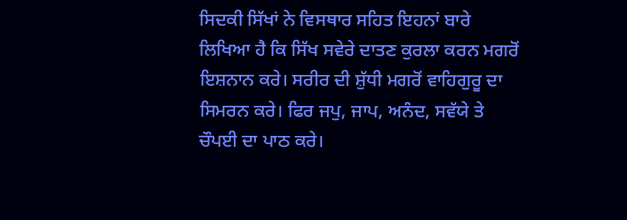ਸਿਦਕੀ ਸਿੱਖਾਂ ਨੇ ਵਿਸਥਾਰ ਸਹਿਤ ਇਹਨਾਂ ਬਾਰੇ ਲਿਖਿਆ ਹੈ ਕਿ ਸਿੱਖ ਸਵੇਰੇ ਦਾਤਣ ਕੁਰਲਾ ਕਰਨ ਮਗਰੋਂ ਇਸ਼ਨਾਨ ਕਰੇ। ਸਰੀਰ ਦੀ ਸ਼ੁੱਧੀ ਮਗਰੋਂ ਵਾਹਿਗੁਰੂ ਦਾ ਸਿਮਰਨ ਕਰੇ। ਫਿਰ ਜਪੁ, ਜਾਪ, ਅਨੰਦ, ਸਵੱਯੇ ਤੇ ਚੌਪਈ ਦਾ ਪਾਠ ਕਰੇ।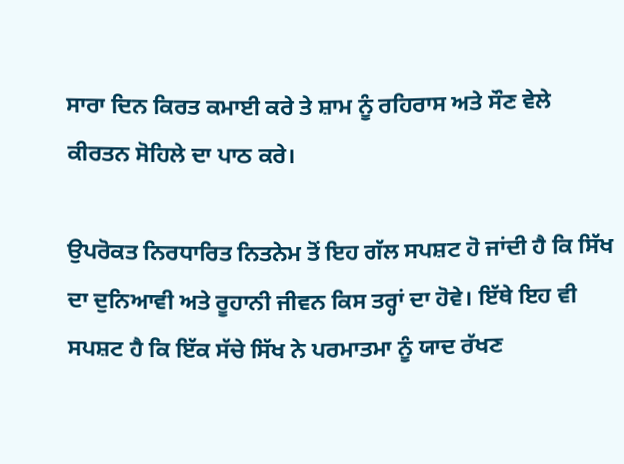ਸਾਰਾ ਦਿਨ ਕਿਰਤ ਕਮਾਈ ਕਰੇ ਤੇ ਸ਼ਾਮ ਨੂੰ ਰਹਿਰਾਸ ਅਤੇ ਸੌਣ ਵੇਲੇ ਕੀਰਤਨ ਸੋਹਿਲੇ ਦਾ ਪਾਠ ਕਰੇ।

ਉਪਰੋਕਤ ਨਿਰਧਾਰਿਤ ਨਿਤਨੇਮ ਤੋਂ ਇਹ ਗੱਲ ਸਪਸ਼ਟ ਹੋ ਜਾਂਦੀ ਹੈ ਕਿ ਸਿੱਖ ਦਾ ਦੁਨਿਆਵੀ ਅਤੇ ਰੂਹਾਨੀ ਜੀਵਨ ਕਿਸ ਤਰ੍ਹਾਂ ਦਾ ਹੋਵੇ। ਇੱਥੇ ਇਹ ਵੀ ਸਪਸ਼ਟ ਹੈ ਕਿ ਇੱਕ ਸੱਚੇ ਸਿੱਖ ਨੇ ਪਰਮਾਤਮਾ ਨੂੰ ਯਾਦ ਰੱਖਣ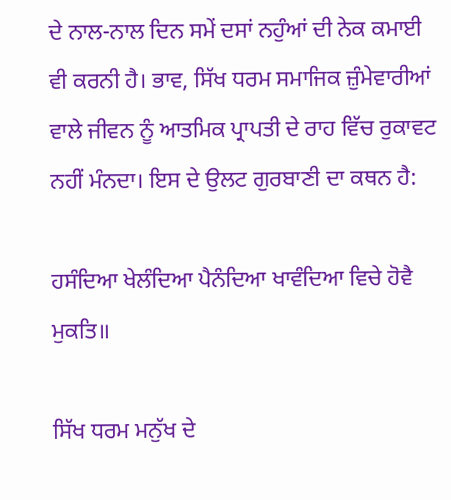ਦੇ ਨਾਲ-ਨਾਲ ਦਿਨ ਸਮੇਂ ਦਸਾਂ ਨਹੁੰਆਂ ਦੀ ਨੇਕ ਕਮਾਈ ਵੀ ਕਰਨੀ ਹੈ। ਭਾਵ, ਸਿੱਖ ਧਰਮ ਸਮਾਜਿਕ ਜ਼ੁੰਮੇਵਾਰੀਆਂ ਵਾਲੇ ਜੀਵਨ ਨੂੰ ਆਤਮਿਕ ਪ੍ਰਾਪਤੀ ਦੇ ਰਾਹ ਵਿੱਚ ਰੁਕਾਵਟ ਨਹੀਂ ਮੰਨਦਾ। ਇਸ ਦੇ ਉਲਟ ਗੁਰਬਾਣੀ ਦਾ ਕਥਨ ਹੈ:

ਹਸੰਦਿਆ ਖੇਲੰਦਿਆ ਪੈਨੰਦਿਆ ਖਾਵੰਦਿਆ ਵਿਚੇ ਹੋਵੈ ਮੁਕਤਿ॥

ਸਿੱਖ ਧਰਮ ਮਨੁੱਖ ਦੇ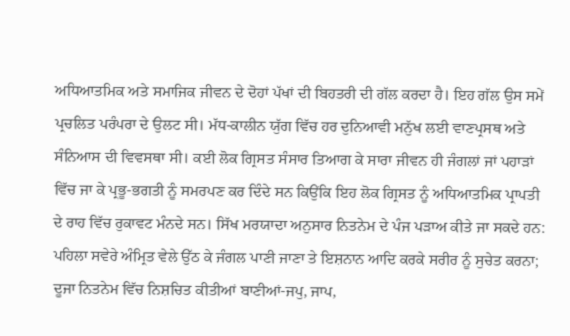ਅਧਿਆਤਮਿਕ ਅਤੇ ਸਮਾਜਿਕ ਜੀਵਨ ਦੇ ਦੋਹਾਂ ਪੱਖਾਂ ਦੀ ਬਿਹਤਰੀ ਦੀ ਗੱਲ ਕਰਦਾ ਹੈ। ਇਹ ਗੱਲ ਉਸ ਸਮੇਂ ਪ੍ਰਚਲਿਤ ਪਰੰਪਰਾ ਦੇ ਉਲਟ ਸੀ। ਮੱਧ-ਕਾਲੀਨ ਯੁੱਗ ਵਿੱਚ ਹਰ ਦੁਨਿਆਵੀ ਮਨੁੱਖ ਲਈ ਵਾਣਪ੍ਰਸਥ ਅਤੇ ਸੰਨਿਆਸ ਦੀ ਵਿਵਸਥਾ ਸੀ। ਕਈ ਲੋਕ ਗ੍ਰਿਸਤ ਸੰਸਾਰ ਤਿਆਗ ਕੇ ਸਾਰਾ ਜੀਵਨ ਹੀ ਜੰਗਲਾਂ ਜਾਂ ਪਹਾੜਾਂ ਵਿੱਚ ਜਾ ਕੇ ਪ੍ਰਭੂ-ਭਗਤੀ ਨੂੰ ਸਮਰਪਣ ਕਰ ਦਿੰਦੇ ਸਨ ਕਿਉਂਕਿ ਇਹ ਲੋਕ ਗ੍ਰਿਸਤ ਨੂੰ ਅਧਿਆਤਮਿਕ ਪ੍ਰਾਪਤੀ ਦੇ ਰਾਹ ਵਿੱਚ ਰੁਕਾਵਟ ਮੰਨਦੇ ਸਨ। ਸਿੱਖ ਮਰਯਾਦਾ ਅਨੁਸਾਰ ਨਿਤਨੇਮ ਦੇ ਪੰਜ ਪੜਾਅ ਕੀਤੇ ਜਾ ਸਕਦੇ ਹਨ: ਪਹਿਲਾ ਸਵੇਰੇ ਅੰਮ੍ਰਿਤ ਵੇਲੇ ਉੱਠ ਕੇ ਜੰਗਲ ਪਾਣੀ ਜਾਣਾ ਤੇ ਇਸ਼ਨਾਨ ਆਦਿ ਕਰਕੇ ਸਰੀਰ ਨੂੰ ਸੁਚੇਤ ਕਰਨਾ; ਦੂਜਾ ਨਿਤਨੇਮ ਵਿੱਚ ਨਿਸ਼ਚਿਤ ਕੀਤੀਆਂ ਬਾਣੀਆਂ-ਜਪੁ, ਜਾਪ,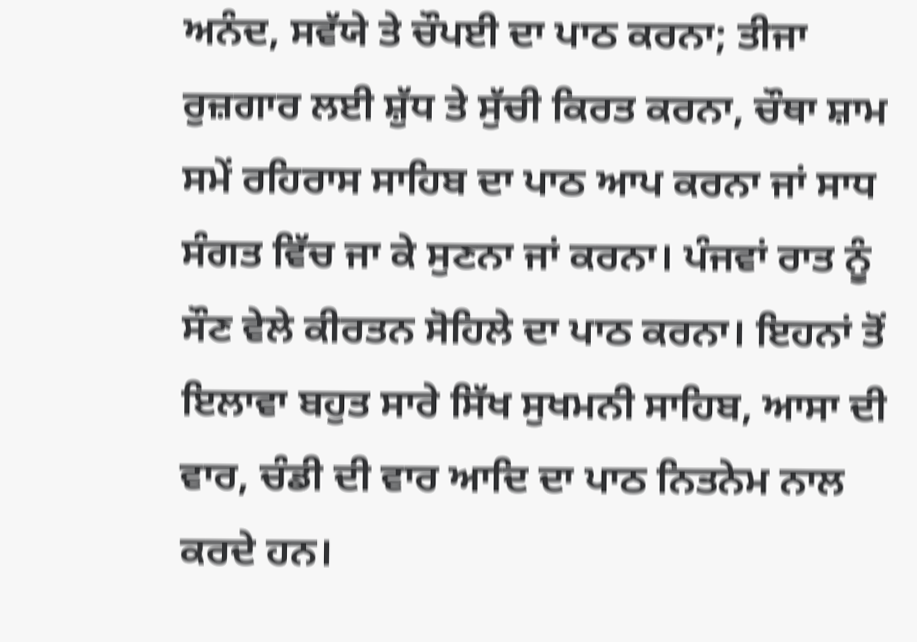ਅਨੰਦ, ਸਵੱਯੇ ਤੇ ਚੌਪਈ ਦਾ ਪਾਠ ਕਰਨਾ; ਤੀਜਾ ਰੁਜ਼ਗਾਰ ਲਈ ਸ਼ੁੱਧ ਤੇ ਸੁੱਚੀ ਕਿਰਤ ਕਰਨਾ, ਚੌਥਾ ਸ਼ਾਮ ਸਮੇਂ ਰਹਿਰਾਸ ਸਾਹਿਬ ਦਾ ਪਾਠ ਆਪ ਕਰਨਾ ਜਾਂ ਸਾਧ ਸੰਗਤ ਵਿੱਚ ਜਾ ਕੇ ਸੁਣਨਾ ਜਾਂ ਕਰਨਾ। ਪੰਜਵਾਂ ਰਾਤ ਨੂੰ ਸੌਣ ਵੇਲੇ ਕੀਰਤਨ ਸੋਹਿਲੇ ਦਾ ਪਾਠ ਕਰਨਾ। ਇਹਨਾਂ ਤੋਂ ਇਲਾਵਾ ਬਹੁਤ ਸਾਰੇ ਸਿੱਖ ਸੁਖਮਨੀ ਸਾਹਿਬ, ਆਸਾ ਦੀ ਵਾਰ, ਚੰਡੀ ਦੀ ਵਾਰ ਆਦਿ ਦਾ ਪਾਠ ਨਿਤਨੇਮ ਨਾਲ ਕਰਦੇ ਹਨ।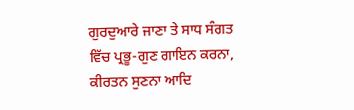ਗੁਰਦੁਆਰੇ ਜਾਣਾ ਤੇ ਸਾਧ ਸੰਗਤ ਵਿੱਚ ਪ੍ਰਭੂ-ਗੁਣ ਗਾਇਨ ਕਰਨਾ, ਕੀਰਤਨ ਸੁਣਨਾ ਆਦਿ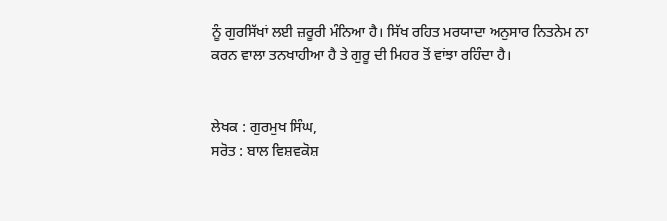ਨੂੰ ਗੁਰਸਿੱਖਾਂ ਲਈ ਜ਼ਰੂਰੀ ਮੰਨਿਆ ਹੈ। ਸਿੱਖ ਰਹਿਤ ਮਰਯਾਦਾ ਅਨੁਸਾਰ ਨਿਤਨੇਮ ਨਾ ਕਰਨ ਵਾਲਾ ਤਨਖਾਹੀਆ ਹੈ ਤੇ ਗੁਰੂ ਦੀ ਮਿਹਰ ਤੋਂ ਵਾਂਝਾ ਰਹਿੰਦਾ ਹੈ।


ਲੇਖਕ : ਗੁਰਮੁਖ ਸਿੰਘ,
ਸਰੋਤ : ਬਾਲ ਵਿਸ਼ਵਕੋਸ਼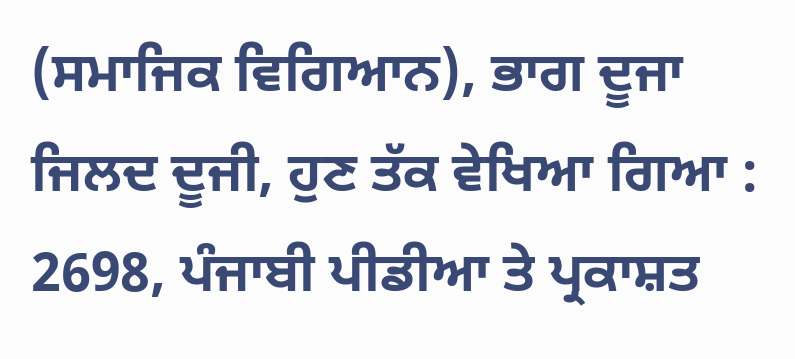(ਸਮਾਜਿਕ ਵਿਗਿਆਨ), ਭਾਗ ਦੂਜਾ ਜਿਲਦ ਦੂਜੀ, ਹੁਣ ਤੱਕ ਵੇਖਿਆ ਗਿਆ : 2698, ਪੰਜਾਬੀ ਪੀਡੀਆ ਤੇ ਪ੍ਰਕਾਸ਼ਤ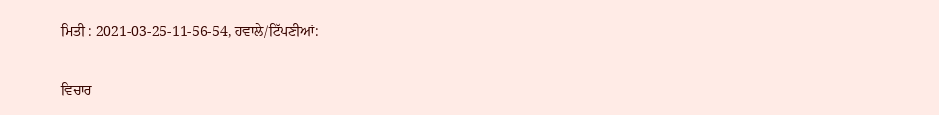ਮਿਤੀ : 2021-03-25-11-56-54, ਹਵਾਲੇ/ਟਿੱਪਣੀਆਂ:

ਵਿਚਾਰ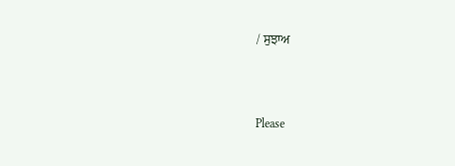/ ਸੁਝਾਅ



Please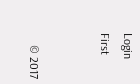Login First


    © 2017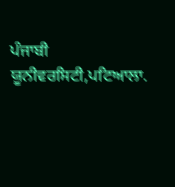ਪੰਜਾਬੀ ਯੂਨੀਵਰਸਿਟੀ,ਪਟਿਆਲਾ.